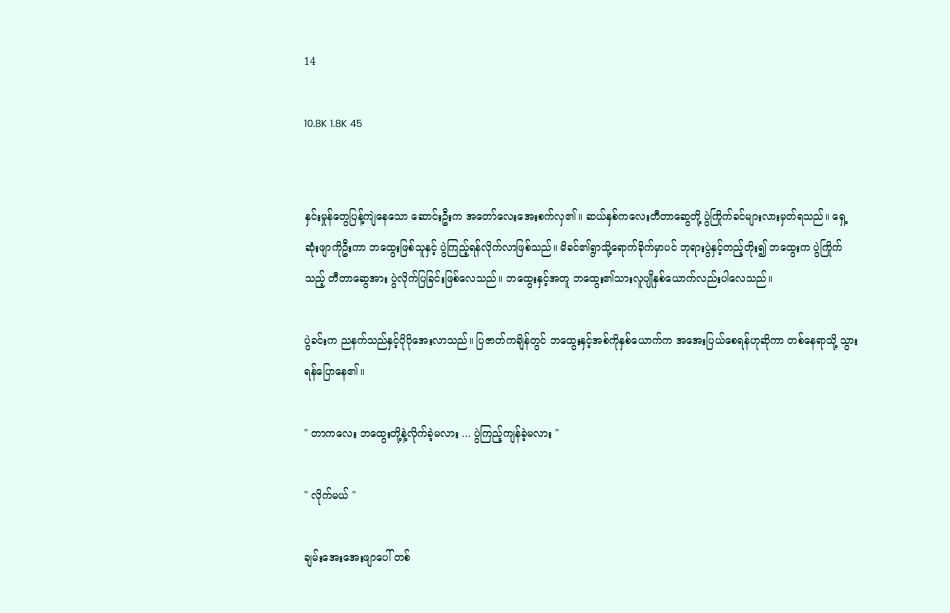14

10.8K 1.8K 45


နှင်းမှုန်တွေပြန့်ကျဲနေသော ဆောင်းဦးက အတော်လေးအေးစက်လှ၏။ ဆယ်နှစ်ကလေးတီတာဆွေတို့ ပွဲကြိုက်ခင်များလားမှတ်ရသည်။ ရှေ့ဆုံးဖျာကိုဦးကာ ဘထွေးဖြစ်သူနှင့် ပွဲကြည့်ရန်လိုက်လာဖြစ်သည်။ မိခင်၏ရွာသို့ရောက်ခိုက်မှာပင် ဘုရားပွဲနှင့်တည့်တိုး၍ ဘထွေးက ပွဲကြိုက်သည့် တီတာဆွေအား ပွဲလိုက်ပြခြင်းဖြစ်လေသည်။ ဘထွေးနှင့်အတူ ဘထွေး၏သားလူပျိုနှစ်ယောက်လည်းပါလေသည်။

ပွဲခင်းက ညနက်သည်နှင့်ပိုပိုအေးလာသည်။ ပြဇာတ်ကချိန်တွင် ဘထွေးနှင့်အစ်ကိုနှစ်ယောက်က အအေးပြယ်စေရန်ဟုဆိုကာ တစ်နေရာသို့ သွားရန်ပြောနေ၏။

" တာကလေး ဘထွေးတို့နဲ့လိုက်ခဲ့မလား ... ပွဲကြည့်ကျန်ခဲ့မလား "

" လိုက်မယ် "

ချမ်းအေးအေးဖျာပေါ် တစ်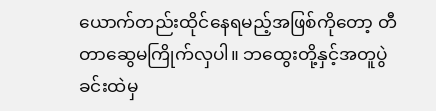ယောက်တည်းထိုင်နေရမည့်အဖြစ်ကိုတော့ တီတာဆွေမကြိုက်လှပါ။ ဘထွေးတို့နှင့်အတူပွဲခင်းထဲမှ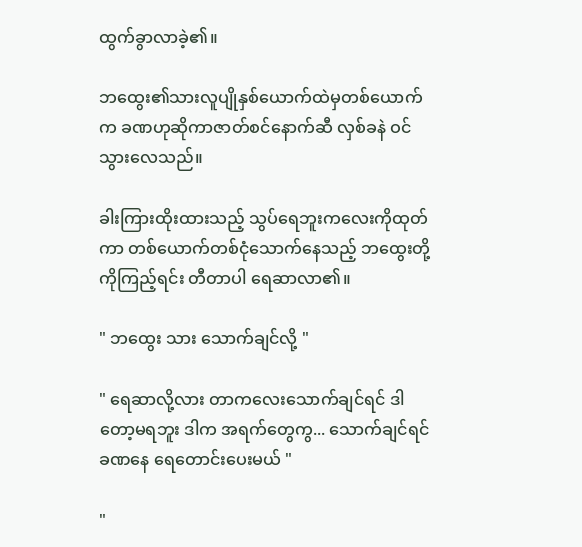ထွက်ခွာလာခဲ့၏။

ဘထွေး၏သားလူပျိုနှစ်ယောက်ထဲမှတစ်ယောက်က ခဏဟုဆိုကာဇာတ်စင်နောက်ဆီ လှစ်ခနဲ ဝင်သွားလေသည်။

ခါးကြားထိုးထားသည့် သွပ်ရေဘူးကလေးကိုထုတ်ကာ တစ်ယောက်တစ်ငုံသောက်နေသည့် ဘထွေးတို့ကိုကြည့်ရင်း တီတာပါ ရေဆာလာ၏။

" ဘထွေး သား သောက်ချင်လို့ "

" ရေဆာလို့လား တာကလေးသောက်ချင်ရင် ဒါတော့မရဘူး ဒါက အရက်တွေကွ... သောက်ချင်ရင် ခဏနေ ရေတောင်းပေးမယ် "

"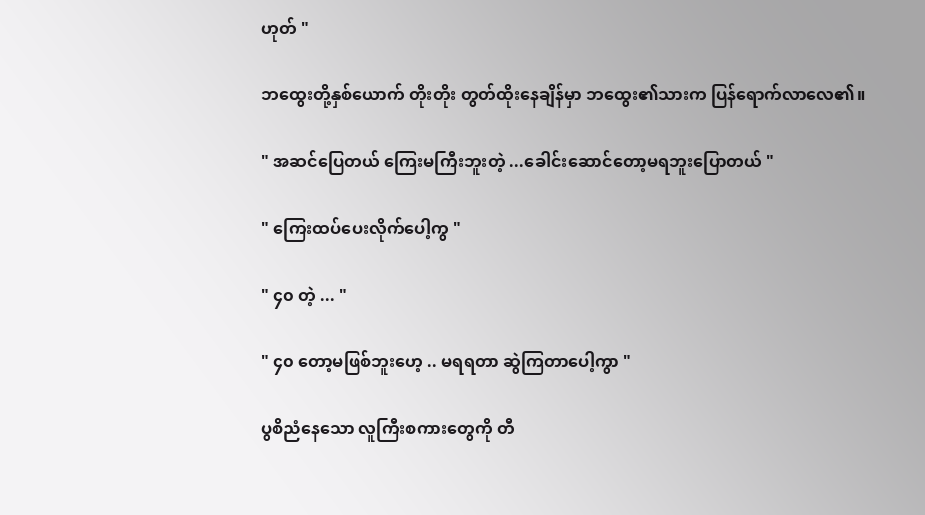ဟုတ် "

ဘထွေးတို့နှစ်ယောက် တိုးတိုး တွတ်ထိုးနေချိန်မှာ ဘထွေး၏သားက ပြန်ရောက်လာလေ၏။

" အဆင်ပြေတယ် ကြေးမကြီးဘူးတဲ့ ...ခေါင်းဆောင်တော့မရဘူးပြောတယ် "

" ကြေးထပ်ပေးလိုက်ပေါ့ကွ "

" ၄၀ တဲ့ ... "

" ၄၀ တော့မဖြစ်ဘူးဟေ့ .. မရရတာ ဆွဲကြတာပေါ့ကွာ "

ပွစိညံနေသော လူကြီးစကားတွေကို တီ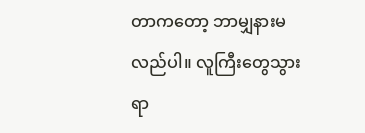တာကတော့ ဘာမျှနားမလည်ပါ။ လူကြီးတွေသွားရာ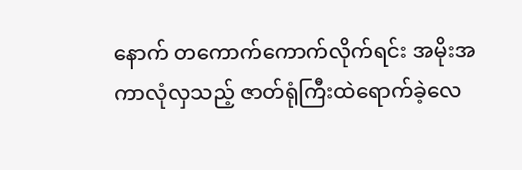နောက် တကောက်ကောက်လိုက်ရင်း အမိုးအကာလုံလှသည့် ဇာတ်ရုံကြီးထဲရောက်ခဲ့လေ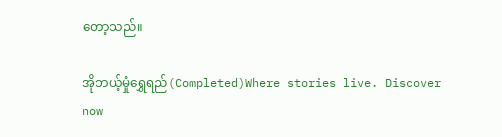တော့သည်။

အိုဘယ့်မှုံရွှေရည်(Completed)Where stories live. Discover now